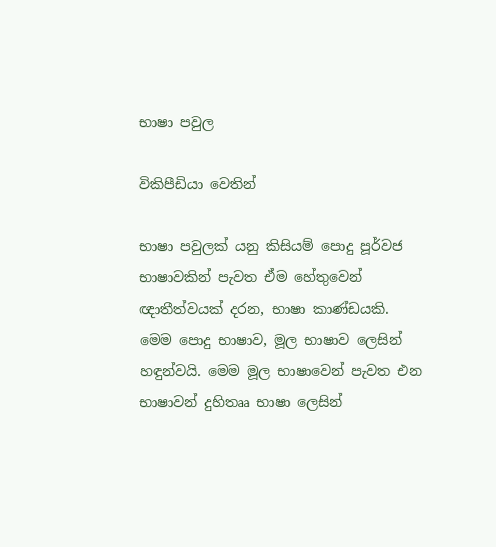භාෂා පවුල

විකිපීඩියා වෙතින්

භාෂා පවුලක් යනු කිසියම් පොදු පූර්වජ භාෂාවකින් පැවත ඒම හේතුවෙන් ඥාතීත්වයක් දරන, භාෂා කාණ්ඩයකි. මෙම පොදු භාෂාව, මූල භාෂාව ලෙසින් හඳුන්වයි. මෙම මූල භාෂාවෙන් පැවත එන භාෂාවන් දුහිතෲ භාෂා ලෙසින්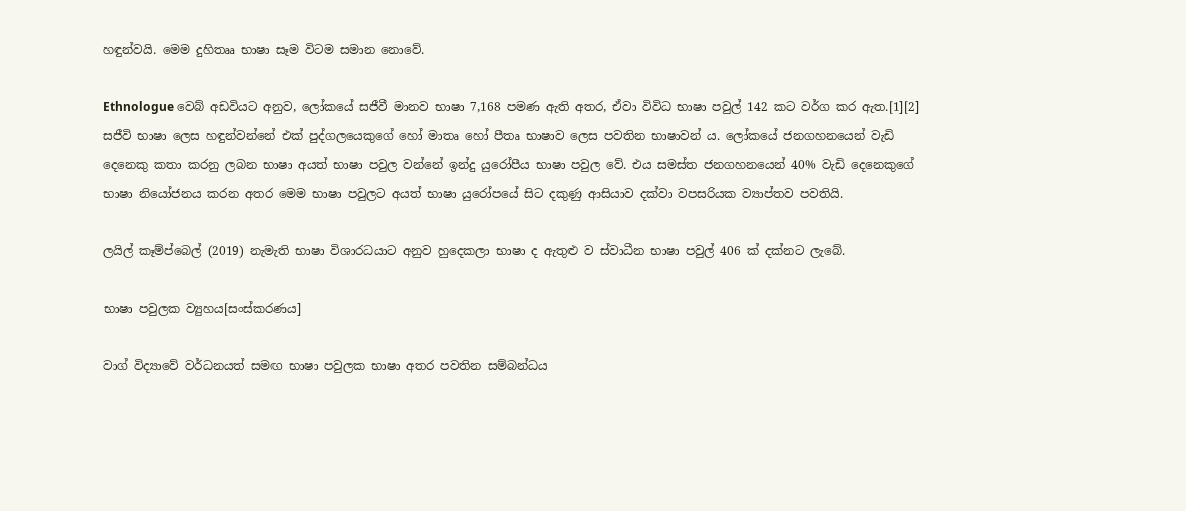හඳුන්වයි. මෙම දුහිතෲ භාෂා සෑම විටම සමාන නොවේ.

Ethnologue වෙබ් අඩවියට අනුව, ලෝකයේ සජීවී මානව භාෂා 7,168 පමණ ඇති අතර, ඒවා විවිධ භාෂා පවුල් 142 කට වර්ග කර ඇත.[1][2] සජීවි භාෂා ලෙස හඳුන්වන්නේ එක් පුද්ගලයෙකුගේ හෝ මාතෘ හෝ පීතෘ භාෂාව ලෙස පවතින භාෂාවන් ය. ලෝකයේ ජනගහනයෙන් වැඩි දෙනෙකු කතා කරනු ලබන භාෂා අයත් භාෂා පවුල වන්නේ ඉන්දු යුරෝපීය භාෂා පවුල වේ. එය සමස්ත ජනගහනයෙන් 40% වැඩි දෙනෙකුගේ භාෂා නියෝජනය කරන අතර මෙම භාෂා පවුලට අයත් භාෂා යුරෝපයේ සිට දකුණු ආසියාව දක්වා වපසරියක ව්‍යාප්තව පවතියි.

ලයිල් කෑම්ප්බෙල් (2019) නැමැති භාෂා විශාරධයාට අනුව හුදෙකලා භාෂා ද ඇතුළු ව ස්වාධීන භාෂා පවුල් 406 ක් දක්නට ලැබේ.

භාෂා පවුලක ව්‍යුහය[සංස්කරණය]

වාග් විද්‍යාවේ වර්ධනයත් සමඟ භාෂා පවුලක භාෂා අතර පවතින සම්බන්ධය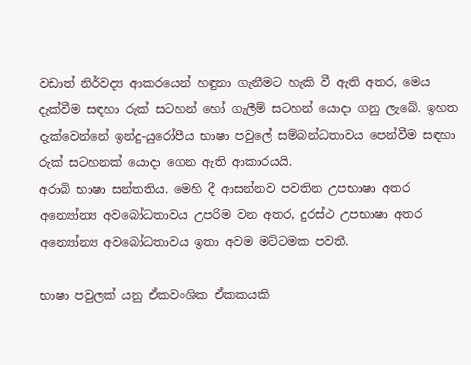වඩාත් නිර්වද්‍ය ආකරයෙන් හඳුනා ගැනීමට හැකි වී ඇති අතර, මෙය දැක්වීම සඳහා රුක් සටහන් හෝ ගැලීම් සටහන් යොදා ගනු ලැබේ. ඉහත දැක්වෙන්නේ ඉන්දු-යුරෝපීය භාෂා පවුලේ සම්බන්ධතාවය පෙන්වීම සඳහා රුක් සටහනක් යොදා ගෙන ඇති ආකාරයයි.
අරාබි භාෂා සන්තතිය. මෙහි දී ආසන්නව පවතින උපභාෂා අතර අන්‍යෝන්‍ය අවබෝධතාවය උපරිම වන අතර, දුරස්ථ උපභාෂා අතර අන්‍යෝන්‍ය අවබෝධතාවය ඉතා අවම මට්ටමක පවතී.

භාෂා පවුලක් යනු ඒකවංශික ඒකකයකි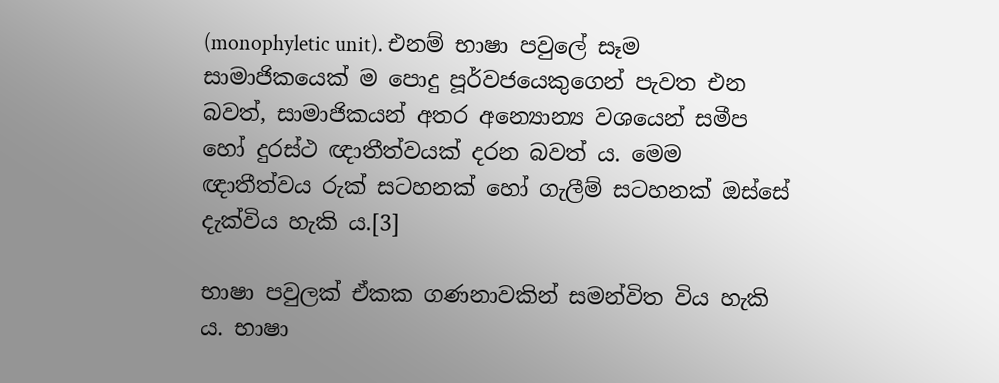(monophyletic unit). එනම් භාෂා පවුලේ සෑම සාමාජිකයෙක් ම පොදු පූර්වජයෙකුගෙන් පැවත එන බවත්, සාමාජිකයන් අතර අන්‍යොන්‍ය වශයෙන් සමීප හෝ දුරස්ථ ඥාතීත්වයක් දරන බවත් ය. මෙම ඥාතීත්වය රුක් සටහනක් හෝ ගැලීම් සටහනක් ඔස්සේ දැක්විය හැකි ය.[3]

භාෂා පවුලක් ඒකක ගණනාවකින් සමන්විත විය හැකි ය. භාෂා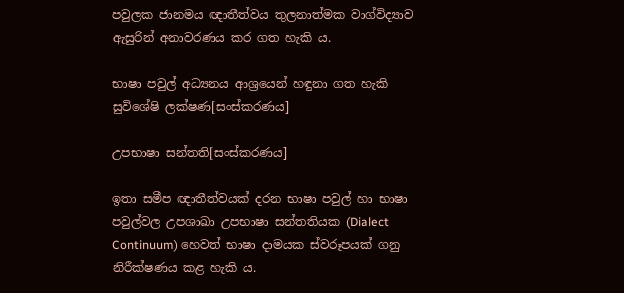පවුලක ජානමය ඥාතීත්වය තුලනාත්මක වාග්විද්‍යාව ඇසුරින් අනාවරණය කර ගත හැකි ය.

භාෂා පවුල් අධ්‍යනය ආශ්‍රයෙන් හඳුනා ගත හැකි සුවිශේෂි ලක්ෂණ[සංස්කරණය]

උපභාෂා සන්තති[සංස්කරණය]

ඉතා සමීප ඥාතීත්වයක් දරන භාෂා පවුල් හා භාෂා පවුල්වල උපශාඛා උපභාෂා සන්තතියක (Dialect Continuum) හෙවත් භාෂා දාමයක ස්වරූපයක් ගනු නිරීක්ෂණය කළ හැකි ය.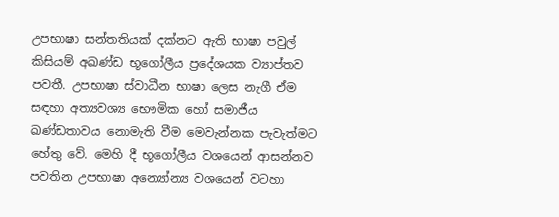උපභාෂා සන්තතියක් දක්නට ඇති භාෂා පවුල් කිසියම් අඛණ්ඩ භූගෝලීය ප්‍රදේශයක ව්‍යාප්තව පවතී. උපභාෂා ස්වාධීන භාෂා ලෙස නැගී ඒම සඳහා අත්‍යවශ්‍ය භෞමික හෝ සමාජීය ඛණ්ඩතාවය නොමැති වීම මෙවැන්නක පැවැත්මට හේතු වේ. මෙහි දී භූගෝලීය වශයෙන් ආසන්නව පවතින උපභාෂා අන්‍යෝන්‍ය වශයෙන් වටහා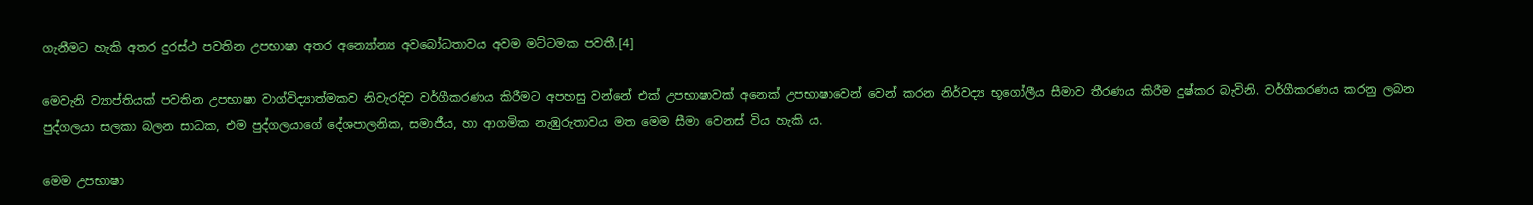ගැනීමට හැකි අතර දුරස්ථ පවතින උපභාෂා අතර අන්‍යෝන්‍ය අවබෝධතාවය අවම මට්ටමක පවතී.[4]

මෙවැනි ව්‍යාප්තියක් පවතින උපභාෂා වාග්විද්‍යාත්මකව නිවැරදිව වර්ගීකරණය කිරීමට අපහසු වන්නේ එක් උපභාෂාවක් අනෙක් උපභාෂාවෙන් වෙන් කරන නිර්වද්‍ය භූගෝලීය සීමාව තීරණය කිරීම දුෂ්කර බැවිනි. වර්ගීකරණය කරනු ලබන පුද්ගලයා සලකා බලන සාධක, එම පුද්ගලයාගේ දේශපාලනික, සමාජීය, හා ආගමික නැඹුරුතාවය මත මෙම සීමා වෙනස් විය හැකි ය.

මෙම උපභාෂා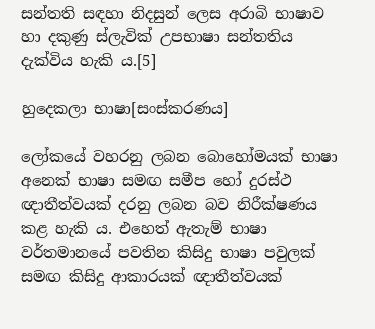සන්තති සඳහා නිදසුන් ලෙස අරාබි භාෂාව හා දකුණු ස්ලැවික් උපභාෂා සන්තතිය දැක්විය හැකි ය.[5]

හුදෙකලා භාෂා[සංස්කරණය]

ලෝකයේ වහරනු ලබන බොහෝමයක් භාෂා අනෙක් භාෂා සමඟ සමීප හෝ දුරස්ථ ඥාතීත්වයක් දරනු ලබන බව නිරීක්ෂණය කළ හැකි ය. එහෙත් ඇතැම් භාෂා වර්තමානයේ පවතින කිසිදු භාෂා පවුලක් සමඟ කිසිදු ආකාරයක් ඥාතීත්වයක්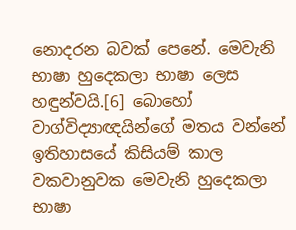නොදරන බවක් පෙනේ. මෙවැනි භාෂා හුදෙකලා භාෂා ලෙස හඳුන්වයි.[6] බොහෝ වාග්විද්‍යාඥයින්ගේ මතය වන්නේ ඉතිහාසයේ කිසියම් කාල වකවානුවක මෙවැනි හුදෙකලා භාෂා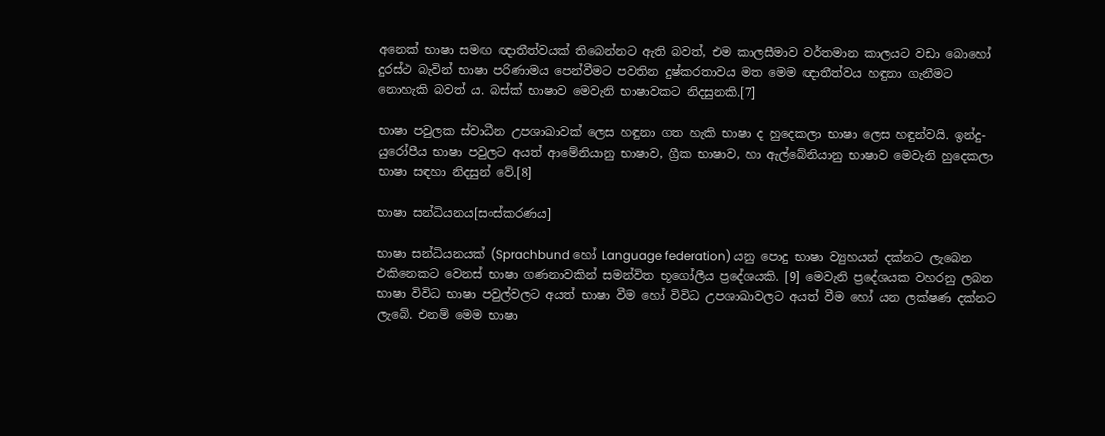අනෙක් භාෂා සමඟ ඥාතීත්වයක් තිබෙන්නට ඇති බවත්, එම කාලසීමාව වර්තමාන කාලයට වඩා බොහෝ දුරස්ථ බැවින් භාෂා පරිණාමය පෙන්වීමට පවතින දුෂ්කරතාවය මත මෙම ඥාතීත්වය හඳුනා ගැනීමට නොහැකි බවත් ය. බස්ක් භාෂාව මෙවැනි භාෂාවකට නිදසුනකි.[7]

භාෂා පවුලක ස්වාධීන උපශාඛාවක් ලෙස හඳුනා ගත හැකි භාෂා ද හුදෙකලා භාෂා ලෙස හඳුන්වයි. ඉන්දු-යුරෝපීය භාෂා පවුලට අයත් ආමේනියානු භාෂාව, ග්‍රීක භාෂාව, හා ඇල්බේනියානු භාෂාව මෙවැනි හුදෙකලා භාෂා සඳහා නිදසුන් වේ.[8]

භාෂා සන්ධියනය[සංස්කරණය]

භාෂා සන්ධියනයක් (Sprachbund හෝ Language federation) යනු පොදු භාෂා ව්‍යුහයන් දක්නට ලැබෙන එකිනෙකට වෙනස් භාෂා ගණනාවකින් සමන්විත භූගෝලීය ප්‍රදේශයකි. [9] මෙවැනි ප්‍රදේශයක වහරනු ලබන භාෂා විවිධ භාෂා පවුල්වලට අයත් භාෂා වීම හෝ විවිධ උපශාඛාවලට අයත් වීම හෝ යන ලක්ෂණ දක්නට ලැබේ. එනම් මෙම භාෂා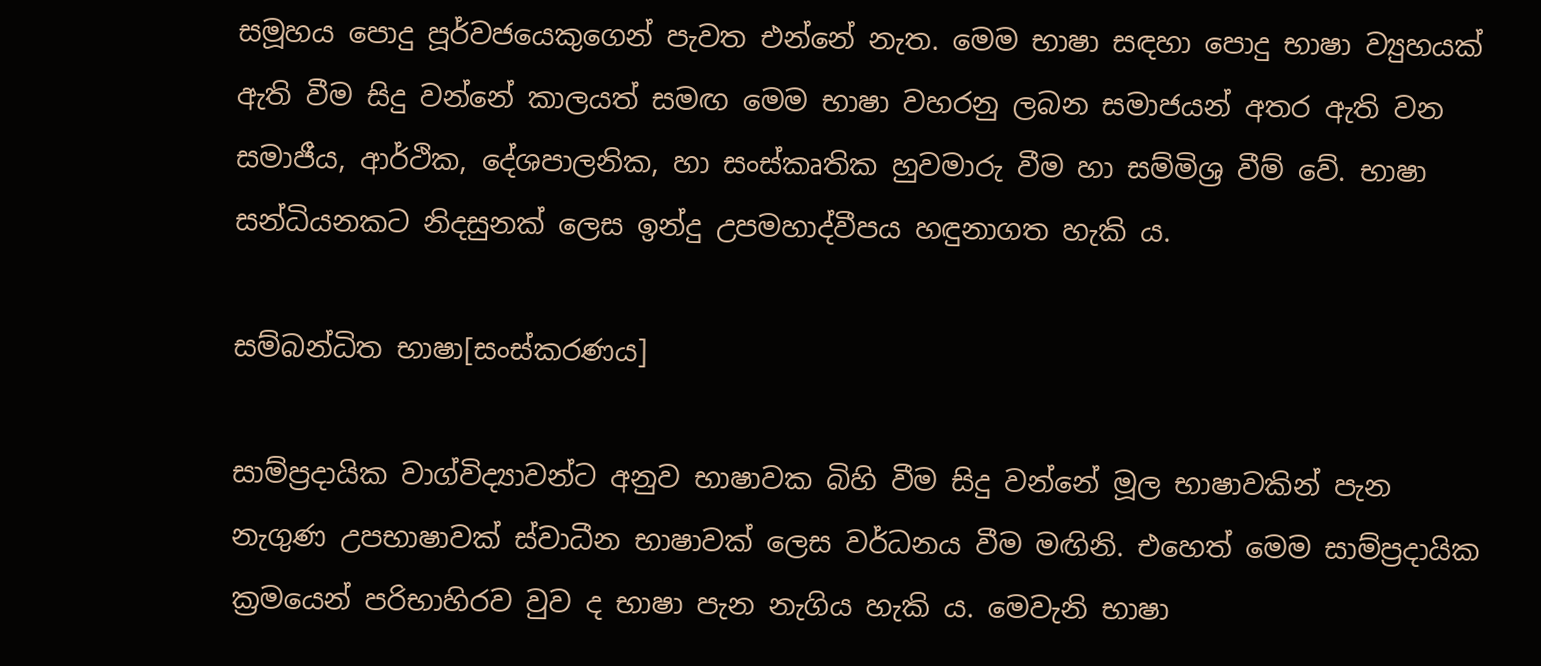සමූහය පොදු පූර්වජයෙකුගෙන් පැවත එන්නේ නැත. මෙම භාෂා සඳහා පොදු භාෂා ව්‍යුහයක් ඇති වීම සිදු වන්නේ කාලයත් සමඟ මෙම භාෂා වහරනු ලබන සමාජයන් අතර ඇති වන සමාජීය, ආර්ථික, දේශපාලනික, හා සංස්කෘතික හුවමාරු වීම හා සම්මිශ්‍ර වීම් වේ. භාෂා සන්ධියනකට නිදසුනක් ලෙස ඉන්දු උපමහාද්වීපය හඳුනාගත හැකි ය.

සම්බන්ධිත භාෂා[සංස්කරණය]

සාම්ප්‍රදායික වාග්විද්‍යාවන්ට අනුව භාෂාවක බිහි වීම සිදු වන්නේ මූල භාෂාවකින් පැන නැගුණ උපභාෂාවක් ස්වාධීන භාෂාවක් ලෙස වර්ධනය වීම මඟිනි. එහෙත් මෙම සාම්ප්‍රදායික ක්‍රමයෙන් පරිභාහිරව වුව ද භාෂා පැන නැගිය හැකි ය. මෙවැනි භාෂා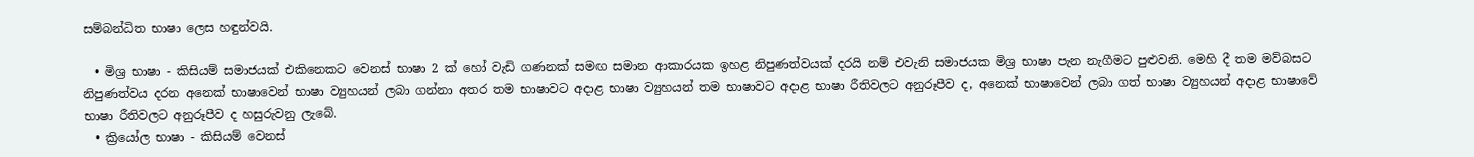සම්බන්ධිත භාෂා ලෙස හඳුන්වයි.

  • මිශ්‍ර භාෂා - කිසියම් සමාජයක් එකිනෙකට වෙනස් භාෂා 2 ක් හෝ වැඩි ගණනක් සමඟ සමාන ආකාරයක ඉහළ නිපුණත්වයක් දරයි නම් එවැනි සමාජයක මිශ්‍ර භාෂා පැන නැගීමට පුළුවනි. මෙහි දී තම මව්බසට නිපුණත්වය දරන අනෙක් භාෂාවෙන් භාෂා ව්‍යුහයන් ලබා ගන්නා අතර තම භාෂාවට අදාළ භාෂා ව්‍යුහයන් තම භාෂාවට අදාළ භාෂා රීතිවලට අනුරූපීව ද, අනෙක් භාෂාවෙන් ලබා ගත් භාෂා ව්‍යුහයන් අදාළ භාෂාවේ භාෂා රීතිවලට අනුරූපීව ද හසුරුවනු ලැබේ.
  • ක්‍රියෝල භාෂා - කිසියම් වෙනස්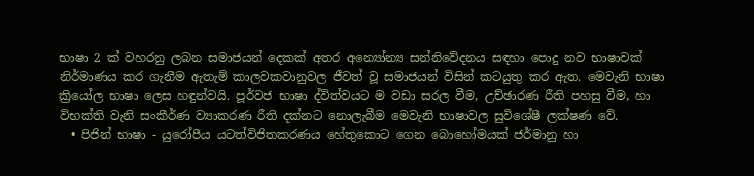භාෂා 2 ක් වහරනු ලබන සමාජයන් දෙකක් අතර අන්‍යෝන්‍ය සන්නිවේදනය සඳහා පොදු නව භාෂාවක් නිර්මාණය කර ගැනීම ඇතැම් කාලවකවානුවල ජීවත් වූ සමාජයන් විසින් කටයුතු කර ඇත. මෙවැනි භාෂා ක්‍රියෝල භාෂා ලෙස හඳුන්වයි. පූර්වජ භාෂා ද්විත්වයට ම වඩා සරල වීම, උච්ඡාරණ රීති පහසු වීම, හා විභක්ති වැනි සංකීර්ණ ව්‍යාකරණ රීති දක්නට නොලැබීම මෙවැනි භාෂාවල සුවිශේෂී ලක්ෂණ වේ.
  • පිජින් භාෂා - යුරෝපීය යටත්විජිතකරණය හේතුකොට ගෙන බොහෝමයක් ජර්මානු හා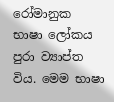රෝමානුක භාෂා ලෝකය පුරා ව්‍යාප්ත විය. මෙම භාෂා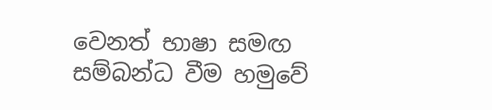වෙනත් භාෂා සමඟ සම්බන්ධ වීම හමුවේ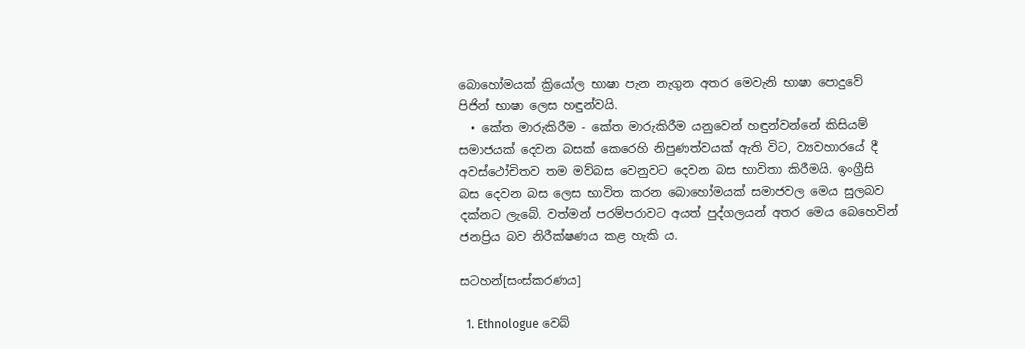බොහෝමයක් ක්‍රියෝල භාෂා පැන නැගුන අතර මෙවැනි භාෂා පොදුවේ පිජින් භාෂා ලෙස හඳුන්වයි.
  • කේත මාරුකිරීම - කේත මාරුකිරීම යනුවෙන් හඳුන්වන්නේ කිසියම් සමාජයක් දෙවන බසක් කෙරෙහි නිපුණත්වයක් ඇති විට, ව්‍යවහාරයේ දී අවස්ථෝචිතව තම මව්බස වෙනුවට දෙවන බස භාවිතා කිරීමයි. ඉංග්‍රීසි බස දෙවන බස ලෙස භාවිත කරන බොහෝමයක් සමාජවල මෙය සුලබව දක්නට ලැබේ. වත්මන් පරම්පරාවට අයත් පුද්ගලයන් අතර මෙය බෙහෙවින් ජනප්‍රිය බව නිරීක්ෂණය කළ හැකි ය.

සටහන්[සංස්කරණය]

  1. Ethnologue වෙබ්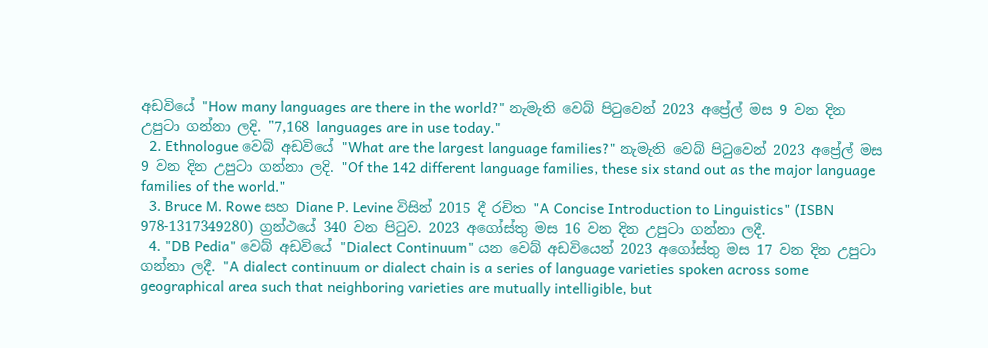අඩවියේ "How many languages are there in the world?" නැමැති වෙබ් පිටුවෙන් 2023 අප්‍රේල් මස 9 වන දින උපුටා ගන්නා ලදි. "7,168 languages are in use today."
  2. Ethnologue වෙබ් අඩවියේ "What are the largest language families?" නැමැති වෙබ් පිටුවෙන් 2023 අප්‍රේල් මස 9 වන දින උපුටා ගන්නා ලදි. "Of the 142 different language families, these six stand out as the major language families of the world."
  3. Bruce M. Rowe සහ Diane P. Levine විසින් 2015 දී රචිත "A Concise Introduction to Linguistics" (ISBN 978-1317349280) ග්‍රන්ථයේ 340 වන පිටුව. 2023 අගෝස්තු මස 16 වන දින උපුටා ගන්නා ලදී.
  4. "DB Pedia" වෙබ් අඩවියේ "Dialect Continuum" යන වෙබ් අඩවියෙන් 2023 අගෝස්තු මස 17 වන දින උපුටා ගන්නා ලදී. "A dialect continuum or dialect chain is a series of language varieties spoken across some geographical area such that neighboring varieties are mutually intelligible, but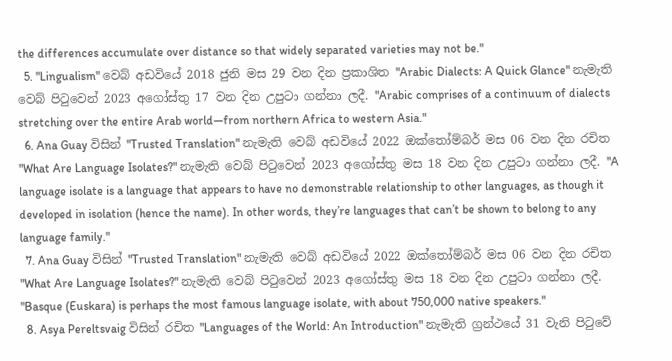the differences accumulate over distance so that widely separated varieties may not be."
  5. "Lingualism" වෙබ් අඩවියේ 2018 ජුනි මස 29 වන දින ප්‍රකාශිත "Arabic Dialects: A Quick Glance" නැමැති වෙබ් පිටුවෙන් 2023 අගෝස්තු 17 වන දින උපුටා ගන්නා ලදී. "Arabic comprises of a continuum of dialects stretching over the entire Arab world—from northern Africa to western Asia."
  6. Ana Guay විසින් "Trusted Translation" නැමැති වෙබ් අඩවියේ 2022 ඔක්තෝම්බර් මස 06 වන දින රචිත "What Are Language Isolates?" නැමැති වෙබ් පිටුවෙන් 2023 අගෝස්තු මස 18 වන දින උපුටා ගන්නා ලදී. "A language isolate is a language that appears to have no demonstrable relationship to other languages, as though it developed in isolation (hence the name). In other words, they’re languages that can’t be shown to belong to any language family."
  7. Ana Guay විසින් "Trusted Translation" නැමැති වෙබ් අඩවියේ 2022 ඔක්තෝම්බර් මස 06 වන දින රචිත "What Are Language Isolates?" නැමැති වෙබ් පිටුවෙන් 2023 අගෝස්තු මස 18 වන දින උපුටා ගන්නා ලදී. "Basque (Euskara) is perhaps the most famous language isolate, with about 750,000 native speakers."
  8. Asya Pereltsvaig විසින් රචිත "Languages of the World: An Introduction" නැමැති ග්‍රන්ථයේ 31 වැනි පිටුවේ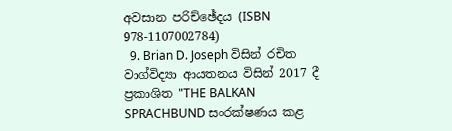අවසාන පරිච්ඡේදය (ISBN 978-1107002784)
  9. Brian D. Joseph විසින් රචිත වාග්විද්‍යා ආයතනය විසින් 2017 දී ප්‍රකාශිත "THE BALKAN SPRACHBUND සංරක්ෂණය කළ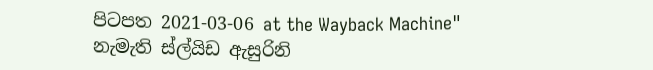පිටපත 2021-03-06 at the Wayback Machine" නැමැති ස්ල්යිඩ ඇසුරිනි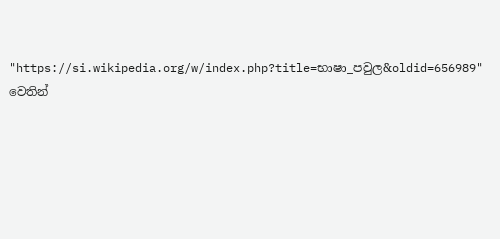"https://si.wikipedia.org/w/index.php?title=භාෂා_පවුල&oldid=656989" වෙතින්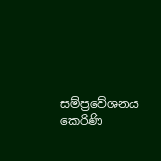සම්ප්‍රවේශනය කෙරිණි